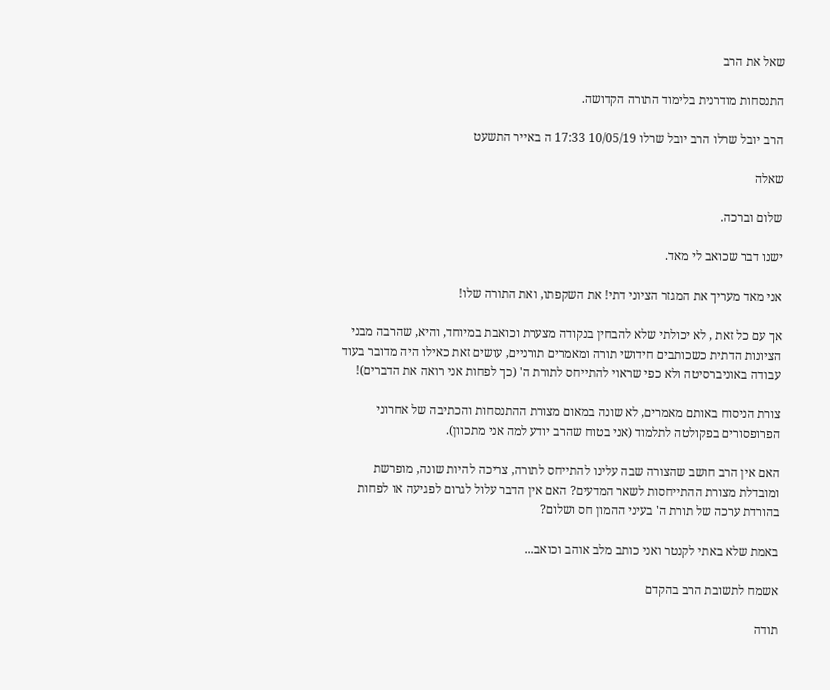שאל את הרב

התנסחות מודרנית בלימוד התורה הקדושה.

הרב יובל שרלו הרב יובל שרלו 10/05/19 17:33 ה באייר התשעט

שאלה

שלום וברכה.

ישנו דבר שכואב לי מאד.

אני מאד מעריך את המגזר הציוני דתי! את השקפתו, ואת התורה שלו!

אך עם כל זאת , לא יכולתי שלא להבחין בנקודה מצערת וכואבת במיוחד, והיא, שהרבה מבני הציונות הדתית כשכותבים חידושי תורה ומאמרים תורניים, עושים זאת כאילו היה מדובר בעוד עבודה באוניברסיטה ולא כפי שראוי להתייחס לתורת ה' (כך לפחות אני רואה את הדברים)!

צורת הניסוח באותם מאמרים, לא שונה במאום מצורת ההתנסחות והכתיבה של אחרוני הפרופסורים בפקולטה לתלמוד (אני בטוח שהרב יודע למה אני מתכוון).

האם אין הרב חושב שהצורה שבה עלינו להתייחס לתורה, צריכה להיות שונה, מופרשת ומובדלת מצורת ההתייחסות לשאר המדעים? האם אין הדבר עלול לגרום לפגיעה או לפחות בהורדת ערכה של תורת ה' בעיני ההמון חס ושלום?

באמת שלא באתי לקנטר ואני כותב מלב אוהב וכואב...

אשמח לתשובת הרב בהקדם

תודה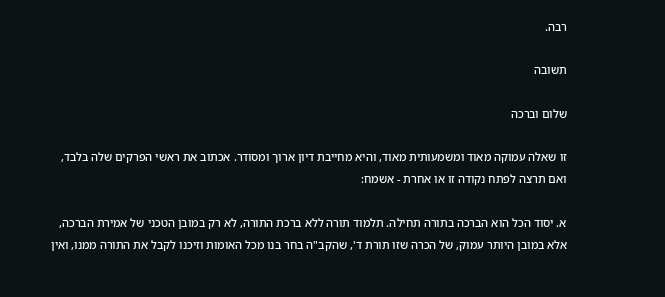רבה.

תשובה

שלום וברכה

זו שאלה עמוקה מאוד ומשמעותית מאוד, והיא מחייבת דיון ארוך ומסודר. אכתוב את ראשי הפרקים שלה בלבד, ואם תרצה לפתח נקודה זו או אחרת - אשמח:

א. יסוד הכל הוא הברכה בתורה תחילה. תלמוד תורה ללא ברכת התורה, לא רק במובן הטכני של אמירת הברכה, אלא במובן היותר עמוק, של הכרה שזו תורת ד', שהקב"ה בחר בנו מכל האומות וזיכנו לקבל את התורה ממנו, ואין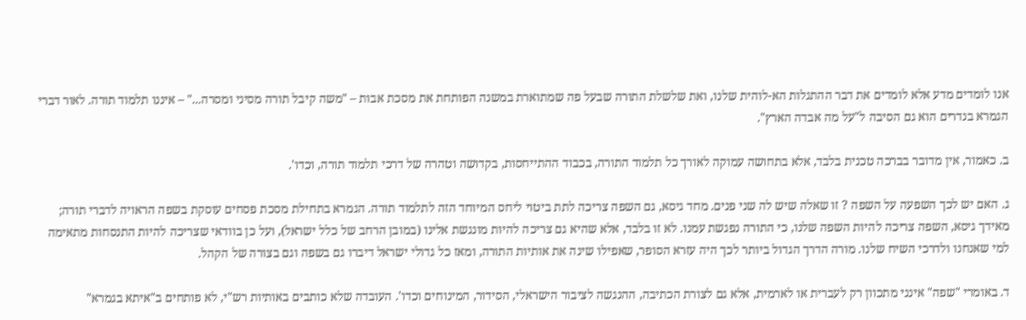אנו לומדים מדע אלא לומדים את דבר ההתגלות הא-לוהית שלנו, ואת שלשלת התורה שבעל פה שמתוארת במשנה הפותחת את מסכת אבות – "משה קיבל תורה מסיני ומסרה..." – איננו תלמוד תורה. לאור דברי הגמרא בנדרים הוא גם הסיבה ל"על מה אבדה הארץ".

ב. כאמור, אין מדובר בברכה טכנית בלבד, אלא בתחושה עמוקה לאורך כל תלמוד התורה, בכבוד ההתייחסות, בקדושה וטהרה של דרכי תלמוד תורה, וכדו'.

ג. האם יש לכך השפעה על השפה ? זו שאלה שיש לה שני פנים. מחד גיסא, גם השפה צריכה לתת ביטוי ליחס המיוחד הזה לתלמוד תורה. הגמרא בתחילת מסכת פסחים עוסקת בשפה הראויה לדברי תורה; מאידך גיסא, השפה צריכה להיות השפה שלנו, כי התורה נפגשת עמנו. לא זו בלבד, אלא שהיא גם צריכה להיות מונגשת אלינו (במובן הרחב של כלל ישראל), ועל כן בוודאי שצריכה להיות התנסחות מתאימה למי שאנחנו ולדרכי השיח שלנו. מורה הדרך הגדול ביותר לכך היה עזרא הסופר, שאפילו שינה את אותיות התורה, ומאז כל גדולי ישראל דיברו גם בשפה וגם בצורה של הקהל.

ד. באומרי "שפה" אינני מתכוון רק לעברית או לארמית, אלא גם לצורת הכתיבה, ההנגשה לציבור הישראלי, הסידור, המינוחים וכדו'. העובדה שלא כותבים באותיות רש"י, לא פותחים ב"איתא בגמרא"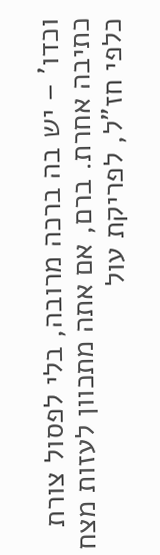וכדו' – יש בה ברכה מרובה, בלי לפסול צורת כתיבה אחרת. ברם, אם אתה מתכוון לעזות מצח כלפי חז"ל, לפריקת עול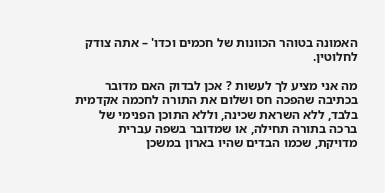האמונה בטוהר הכוונות של חכמים וכדו' – אתה צודק לחלוטין.

מה אני מציע לך לעשות ? אכן לבדוק האם מדובר בכתיבה שהפכה חס ושלום את התורה לחכמה אקדמית בלבד, ללא השראת שכינה, וללא התוכן הפנימי של ברכה בתורה תחילה, או שמדובר בשפה עברית מדויקת, שכמו הבדים שהיו בארון במשכן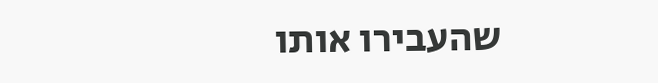שהעבירו אותו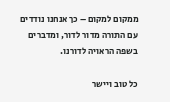ממקום למקום – כך אנחנו נודדים עם התורה מדור לדור, ומדברים בשפה הראויה לדורנו.

כל טוב ויישר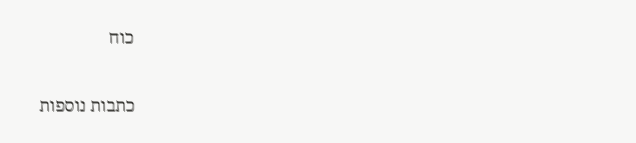כוח

כתבות נוספות